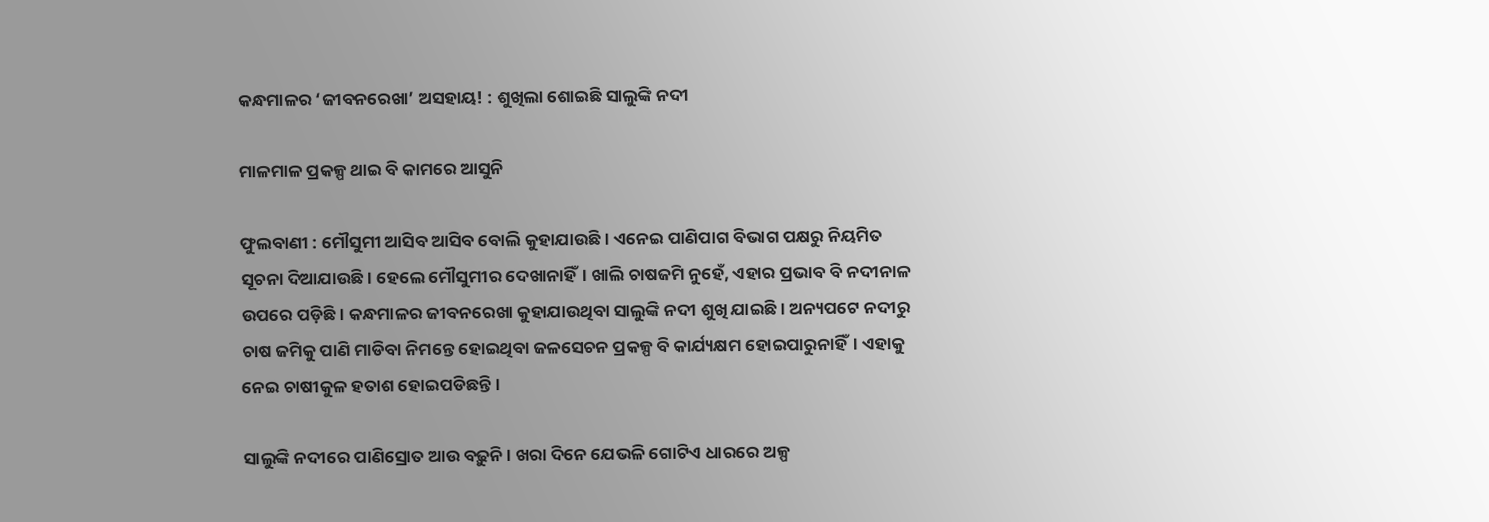କନ୍ଧମାଳର ‘ଜୀବନରେଖା’ ଅସହାୟ! : ଶୁଖିଲା ଶୋଇଛି ସାଲୁଙ୍କି ନଦୀ

ମାଳମାଳ ପ୍ରକଳ୍ପ ଥାଇ ବି କାମରେ ଆସୁନି

ଫୁଲବାଣୀ : ମୌସୁମୀ ଆସିବ ଆସିବ ବୋଲି କୁହାଯାଉଛି। ଏନେଇ ପାଣିପାଗ ବିଭାଗ ପକ୍ଷରୁ ନିୟମିତ ସୂଚନା ଦିଆଯାଉଛି। ହେଲେ ମୌସୁମୀର ଦେଖାନାହିଁ। ଖାଲି ଚାଷଜମି ନୁହେଁ, ଏହାର ପ୍ରଭାବ ବି ନଦୀନାଳ ଉପରେ ପଡ଼ିଛି। କନ୍ଧମାଳର ଜୀବନରେଖା କୁହାଯାଉଥିବା ସାଲୁଙ୍କି ନଦୀ ଶୁଖି ଯାଇଛି। ଅନ୍ୟପଟେ ନଦୀରୁ ଚାଷ ଜମିକୁ ପାଣି ମାଡିବା ନିମନ୍ତେ ହୋଇଥିବା ଜଳସେଚନ ପ୍ରକଳ୍ପ ବି କାର୍ଯ୍ୟକ୍ଷମ ହୋଇପାରୁନାହିଁ। ଏହାକୁ ନେଇ ଚାଷୀକୁଳ ହତାଶ ହୋଇପଡିଛନ୍ତି।

ସାଲୁଙ୍କି ନଦୀରେ ପାଣିସ୍ରୋତ ଆଉ ବଢ଼ୁନି। ଖରା ଦିନେ ଯେଭଳି ଗୋଟିଏ ଧାରରେ ଅଳ୍ପ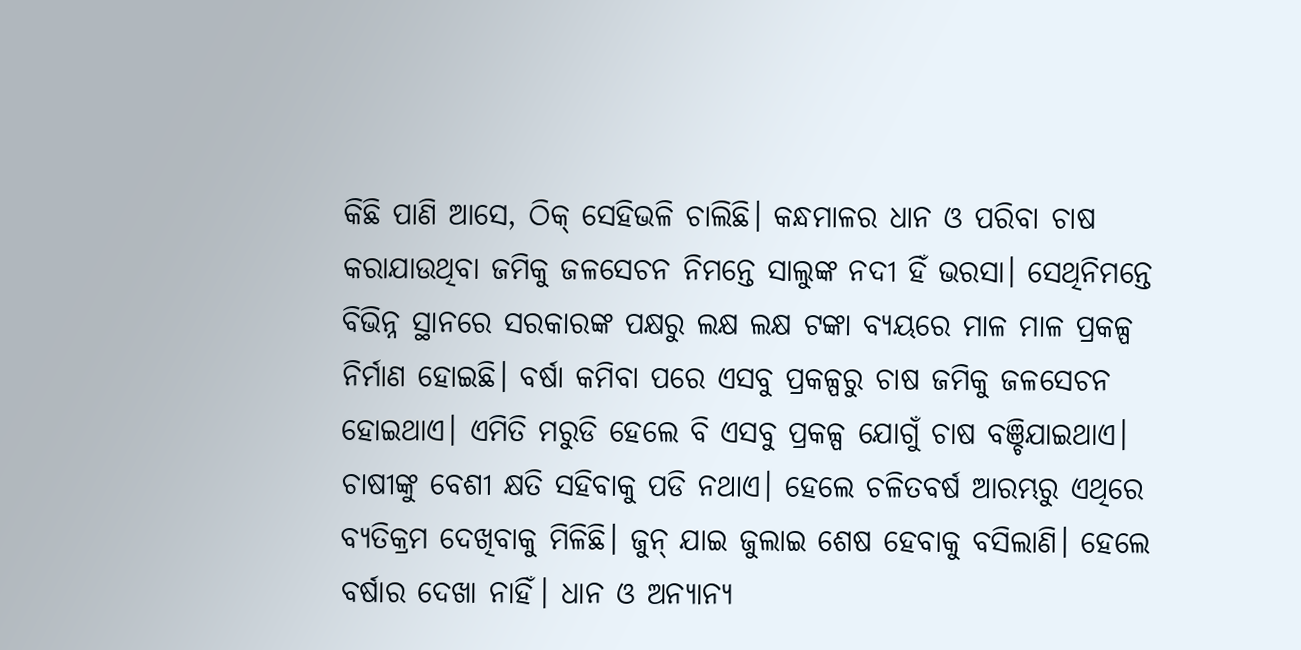କିଛି ପାଣି ଆସେ, ଠିକ୍‌ ସେହିଭଳି ଚାଲିଛି। କନ୍ଧମାଳର ଧାନ ଓ ପରିବା ଚାଷ କରାଯାଉଥିବା ଜମିକୁ ଜଳସେଚନ ନିମନ୍ତେ ସାଲୁଙ୍କ ନଦୀ ହିଁ ଭରସା। ସେଥିନିମନ୍ତେ ବିଭିନ୍ନ ସ୍ଥାନରେ ସରକାରଙ୍କ ପକ୍ଷରୁ ଲକ୍ଷ ଲକ୍ଷ ଟଙ୍କା ବ୍ୟୟରେ ମାଳ ମାଳ ପ୍ରକଳ୍ପ ନିର୍ମାଣ ହୋଇଛି। ବର୍ଷା କମିବା ପରେ ଏସବୁ ପ୍ରକଳ୍ପରୁ ଚାଷ ଜମିକୁ ଜଳସେଚନ ହୋଇଥାଏ। ଏମିତି ମରୁଡି ହେଲେ ବି ଏସବୁ ପ୍ରକଳ୍ପ ଯୋଗୁଁ ଚାଷ ବଞ୍ଚିଯାଇଥାଏ। ଚାଷୀଙ୍କୁ ‌ବେଶୀ କ୍ଷତି ସହିବାକୁ ପଡି ନଥାଏ। ହେଲେ ଚଳିତବର୍ଷ ଆରମ୍ଭରୁ ଏଥିରେ ବ୍ୟତିକ୍ରମ ଦେଖିବାକୁ ମିଳିଛି। ଜୁନ୍‌ ଯାଇ ଜୁଲାଇ ଶେଷ ହେବାକୁ ବସିଲାଣି। ହେଲେ ବର୍ଷାର ଦେଖା ନାହିଁ। ଧାନ ଓ ଅନ୍ୟାନ୍ୟ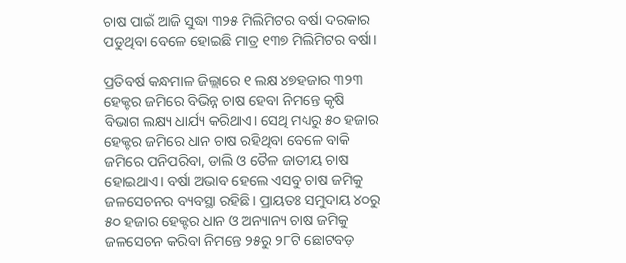ଚାଷ ପାଇଁ ଆଜି ସୁଦ୍ଧା‌ ୩୨୫ ମିଲିମିଟର ବର୍ଷା ଦରକାର ପଡୁଥିବା ବେଳେ ହୋଇଛି ମାତ୍ର ୧୩୭ ମିଲିମିଟର ବର୍ଷା।

ପ୍ରତିବର୍ଷ କନ୍ଧମାଳ ଜିଲ୍ଲାରେ ୧ ଲକ୍ଷ ୪୭ହଜାର ୩୨୩ ହେକ୍ଟର ଜମିରେ ବିଭିନ୍ନ ଚାଷ ହେବା ନିମନ୍ତେ କୃଷି ବିଭାଗ ଲକ୍ଷ୍ୟ ଧାର୍ଯ୍ୟ କରିଥାଏ। ସେଥି ମଧ୍ୟରୁ ୫୦ ହଜାର ହେକ୍ଟର ଜମିରେ ଧାନ ଚାଷ ରହିଥିବା ବେଳେ ବାକି ଜମିରେ ପନିପରିବା, ଡାଲି ଓ ତୈଳ ଜାତୀୟ ଚାଷ ହୋଇଥାଏ। ବର୍ଷା ଅଭାବ ହେଲେ ଏସବୁ ଚାଷ ଜମିକୁ ଜଳସେଚନର ବ୍ୟବସ୍ଥା ରହିଛି। ପ୍ରାୟତଃ ସମୁଦାୟ ୪୦ରୁ ୫୦ ହଜାର ହେକ୍ଟର ଧାନ ଓ ଅନ୍ୟାନ୍ୟ ଚାଷ ଜମିକୁ ଜଳସେଚନ କରିବା ନିମନ୍ତେ ୨୫ରୁ ୨୮ଟି ଛୋଟବଡ଼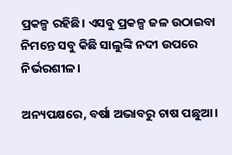ପ୍ରକଳ୍ପ ରହିଛି। ଏସବୁ ପ୍ରକଳ୍ପ ଜଳ ଉଠାଇବା ନିମନ୍ତେ ସବୁ କିଛି ସାଲୁଙ୍କି ନଦୀ ଉପରେ ନିର୍ଭରଶୀଳ।

ଅନ୍ୟପକ୍ଷରେ, ବର୍ଷା ଅଭାବରୁ ଚାଷ ପଛୁଆ।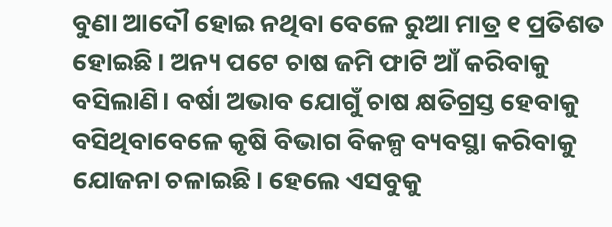ବୁଣା ଆଦୌ ହୋଇ ନଥିବା ବେଳେ ରୁଆ ମାତ୍ର ୧ ପ୍ରତିଶତ ହୋଇଛି। ଅନ୍ୟ ପଟେ ଚାଷ ଜମି ଫାଟି ଆଁ କରିବାକୁ ବସିଲାଣି। ବର୍ଷା ଅଭାବ ଯୋଗୁଁ ଚାଷ କ୍ଷତିଗ୍ରସ୍ତ ହେବାକୁ ବସିଥିବାବେଳେ କୃଷି ବିଭାଗ ବିକଳ୍ପ ବ୍ୟବସ୍ଥା‌ କରିବାକୁ ଯୋଜନା ଚଳାଇଛି। ହେଲେ ଏସବୁକୁ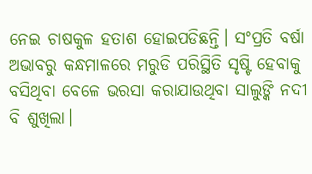ନେଇ ଚାଷକୁଳ ହତାଶ ହୋଇପଡିଛନ୍ତି। ସଂପ୍ରତି ବର୍ଷା ଅଭାବରୁ କନ୍ଧମାଳରେ ମରୁଡି ପରିସ୍ଥିତି ସୃଷ୍ଟି ହେବାକୁ ବସିଥିବା ବେଳେ ଭରସା କରାଯାଉଥିବା ସାଲୁଙ୍କି ନଦୀ ବି ଶୁଖିଲା।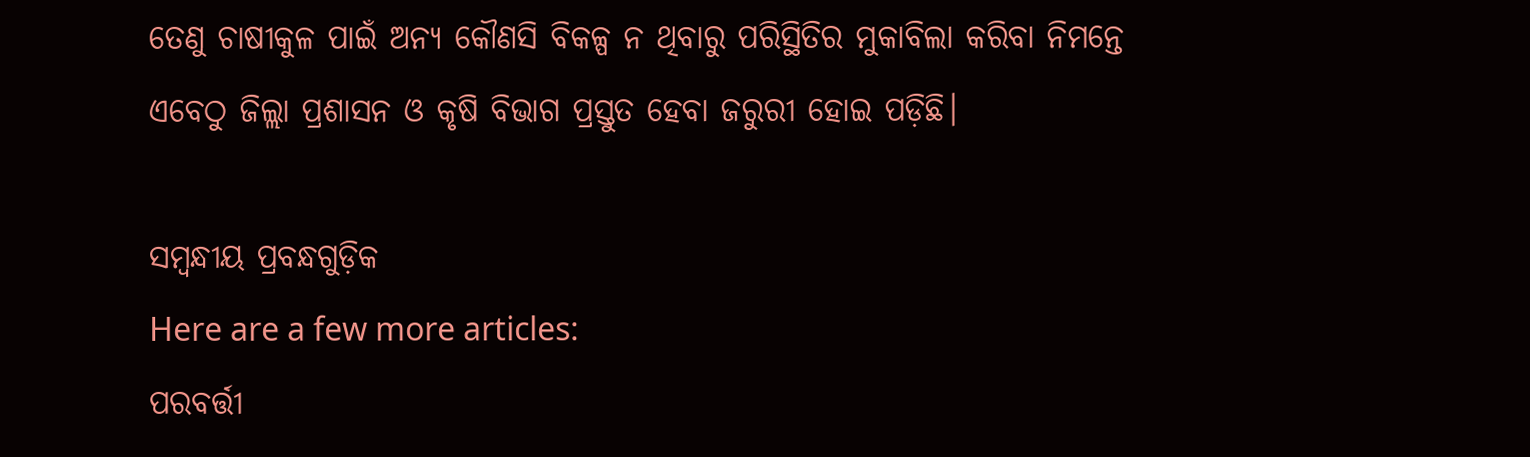ତେଣୁ ଚାଷୀକୁଳ ପାଇଁ ଅନ୍ୟ କୌଣସି ବିକଳ୍ପ ନ ଥିବାରୁ ପରିସ୍ଥିତିର ମୁକାବିଲା କରିବା ନିମନ୍ତେ ଏବେଠୁ ଜିଲ୍ଲା ପ୍ରଶାସନ ଓ କୃଷି ବିଭାଗ ପ୍ରସ୍ତୁତ ହେବା ଜରୁରୀ ହୋଇ ପଡ଼ିଛି।

ସମ୍ବନ୍ଧୀୟ ପ୍ରବନ୍ଧଗୁଡ଼ିକ
Here are a few more articles:
ପରବର୍ତ୍ତୀ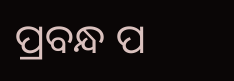ପ୍ରବନ୍ଧ ପ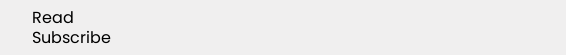Read
Subscribe